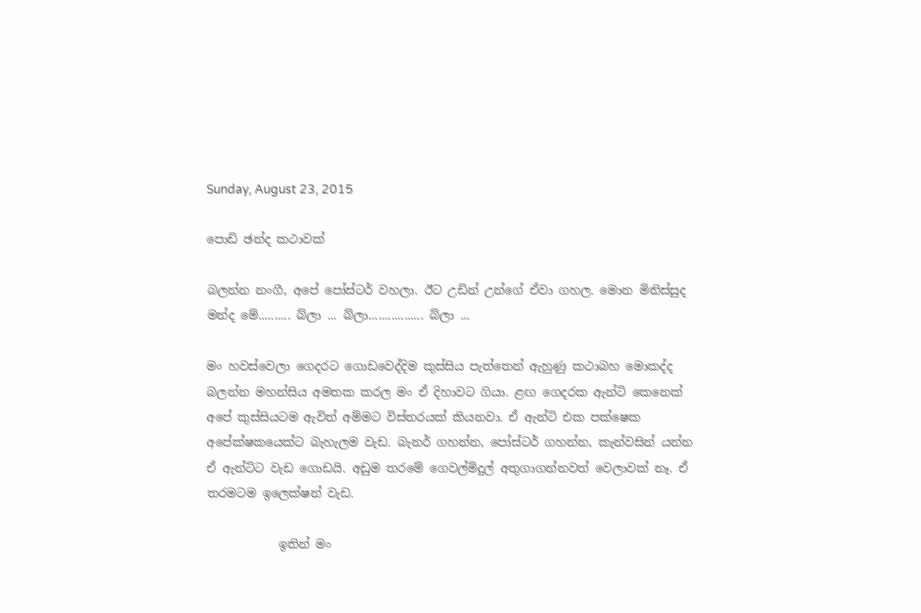Sunday, August 23, 2015

පොඩි ඡන්ද කථාවක්

බලන්න නංගී, අපේ පෝස්ටර් වහලා. ඊට උඩින් උන්ගේ ඒවා ගහල. මොන මිනිස්සුද මන්ද මේ.......... බ්ලා ... බ්ලා................. බ්ලා ...

මං හවස්වෙලා ගෙදරට ගොඩවෙද්දිම කුස්සිය පැත්තෙන් ඇහුණු කථාබහ මොකද්ද බලන්න මහන්සිය අමතක කරල මං ඒ දිහාවට ගියා. ළඟ ගෙදරක ඇන්ටි කෙනෙක් අපේ කුස්සියටම ඇවිත් අම්මට විස්තරයක් කියනවා. ඒ ඇන්ටි එක පක්ෂෙක අපේක්ෂකයෙක්ට බැහැලම වැඩ. බැනර් ගහන්න, පෝස්ටර් ගහන්න, කැන්වසින් යන්න ඒ ඇන්ටිට වැඩ ගොඩයි. අඩුම තරමේ ගෙවල්මිදුල් අතුගාගන්නවත් වෙලාවක් නෑ. ඒ තරමටම ඉලෙක්ෂන් වැඩ.

            ඉතින් මං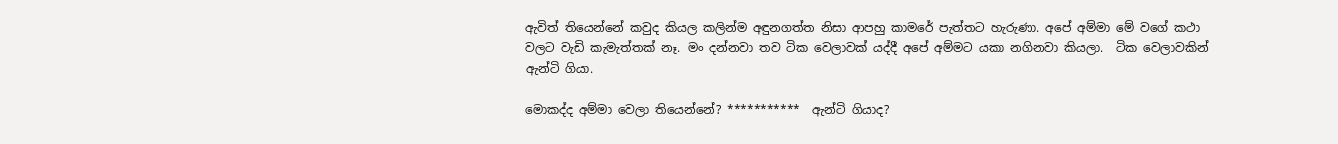ඇවිත් තියෙන්නේ කවුද කියල කලින්ම අඳුනගත්ත නිසා ආපහු කාමරේ පැත්තට හැරුණා. අපේ අම්මා මේ වගේ කථා වලට වැඩි කැමැත්තක් නෑ. මං දන්නවා තව ටික වෙලාවක් යද්දී අපේ අම්මට යකා නගිනවා කියලා.  ටික වෙලාවකින් ඇන්ටි ගියා.

මොකද්ද අම්මා වෙලා තියෙන්නේ? ***********  ඇන්ටි ගියාද?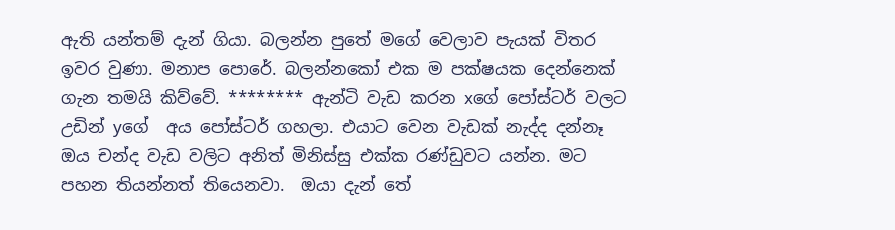ඇති යන්තම් දැන් ගියා. බලන්න පුතේ මගේ වෙලාව පැයක් විතර ඉවර වුණා. මනාප පොරේ. බලන්නකෝ එක ම පක්ෂයක දෙන්නෙක් ගැන තමයි කිව්වේ. ******** ඇන්ටි වැඩ කරන xගේ පෝස්ටර් වලට උඩින් yගේ  අය පෝස්ටර් ගහලා. එයාට වෙන වැඩක් නැද්ද දන්නෑ ඔය චන්ද වැඩ වලිට අනිත් මිනිස්සු එක්ක රණ්ඩුවට යන්න. මට පහන තියන්නත් තියෙනවා.  ඔයා දැන් තේ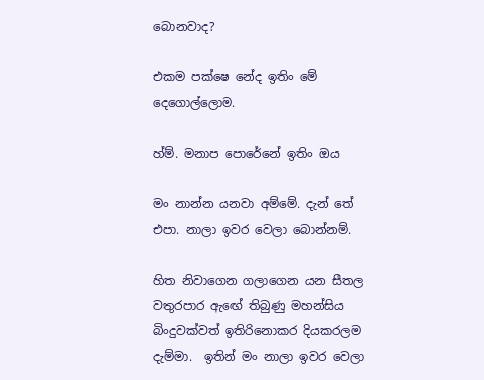බොනවාද?

එකම පක්ෂෙ නේද ඉතිං මේ දෙගොල්ලොම.

හ්ම්. මනාප පොරේනේ ඉතිං ඔය

මං නාන්න යනවා අම්මේ. දැන් තේ එපා. නාලා ඉවර වෙලා බොන්නම්.

හිත නිවාගෙන ගලාගෙන යන සීතල වතුරපාර ඇඟේ තිබුණු මහන්සිය බිංදුවක්වත් ඉතිරිනොකර දියකරලම දැම්මා.  ඉතින් මං නාලා ඉවර වෙලා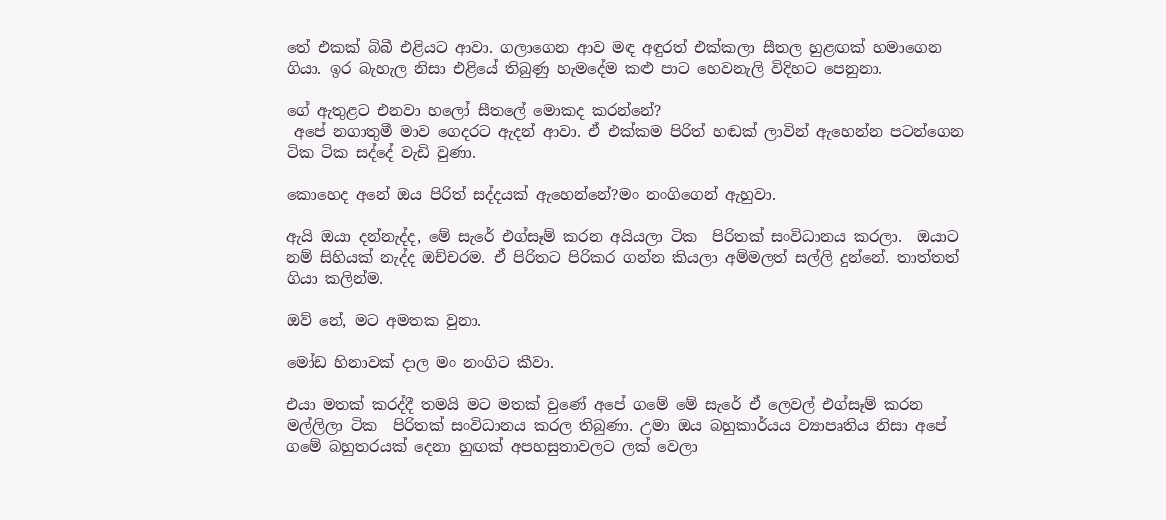තේ එකක් බිබී එළියට ආවා. ගලාගෙන ආව මඳ අඳුරත් එක්කලා සීතල හුළඟක් හමාගෙන ගියා. ඉර බැහැල නිසා එළියේ තිබුණු හැමදේම කළු පාට හෙවනැලි විදිහට පෙනුනා.

ගේ ඇතුළට එනවා හලෝ සීතලේ මොකද කරන්නේ?
 අපේ නගාතුමී මාව ගෙදරට ඇදන් ආවා. ඒ එක්කම පිරිත් හඬක් ලාවින් ඇහෙන්න පටන්ගෙන ටික ටික සද්දේ වැඩි වුණා.

කොහෙද අනේ ඔය පිරිත් සද්දයක් ඇහෙන්නේ?මං නංගිගෙන් ඇහුවා.

ඇයි ඔයා දන්නැද්ද, මේ සැරේ එග්සෑම් කරන අයියලා ටික  පිරිතක් සංවිධානය කරලා.  ඔයාට නම් සිහියක් නැද්ද ඔච්චරම. ඒ පිරිතට පිරිකර ගන්න කියලා අම්මලත් සල්ලි දුන්නේ. තාත්තත් ගියා කලින්ම.

ඔව් නේ, මට අමතක වුනා.

මෝඩ හිනාවක් දාල මං නංගිට කීවා.

එයා මතක් කරද්දී තමයි මට මතක් වුණේ අපේ ගමේ මේ සැරේ ඒ ලෙවල් එග්සෑම් කරන මල්ලිලා ටික  පිරිතක් සංවිධානය කරල තිබුණා. උමා ඔය බහුකාර්යය ව්‍යාපෘතිය නිසා අපේ ගමේ බහුතරයක් දෙනා හුඟක් අපහසුතාවලට ලක් වෙලා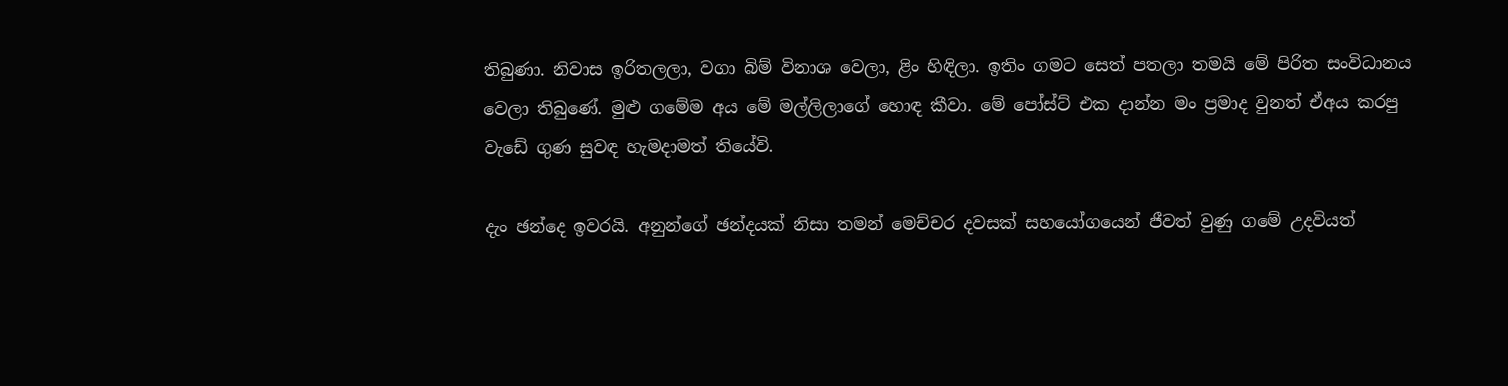තිබුණා. නිවාස ඉරිතලලා, වගා බිම් විනාශ වෙලා, ළිං හිඳිලා. ඉතිං ගමට සෙත් පතලා තමයි මේ පිරිත සංවිධානය වෙලා තිබුණේ. මුළු ගමේම අය මේ මල්ලිලාගේ හොඳ කීවා. මේ පෝස්ට් එක දාන්න මං ප්‍රමාද වුනත් ඒඅය කරපු වැඩේ ගුණ සුවඳ හැමදාමත් තියේවි.

දැං ඡන්දෙ ඉවරයි. අනුන්ගේ ඡන්දයක් නිසා තමන් මෙච්චර දවසක් සහයෝගයෙන් ජීවත් වුණු ගමේ උදවියත්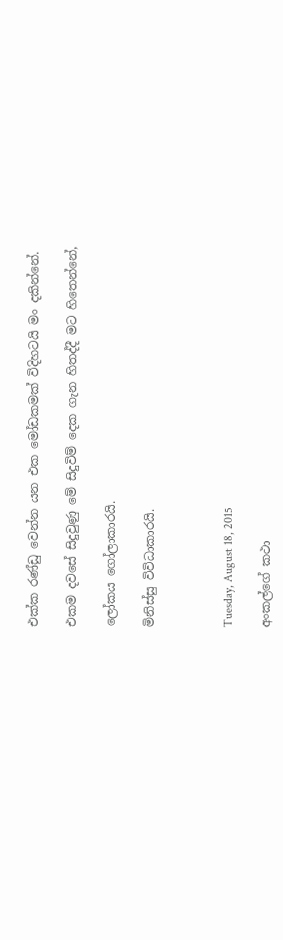එක්ක රණ්ඩු වෙන්න යන එක මෝඩකමක් විදිහටයි මං දකින්නේ.

එකම දවසේ සිදුවුණු මේ සිදුවිම් දෙක ගැන හිතද්දී මට හිතෙන්නේ,

ලෝකය ගෝලාකාරයි.

මිනිස්සු විවිධාකාරයි.



Tuesday, August 18, 2015

අංකල්ගේ කථා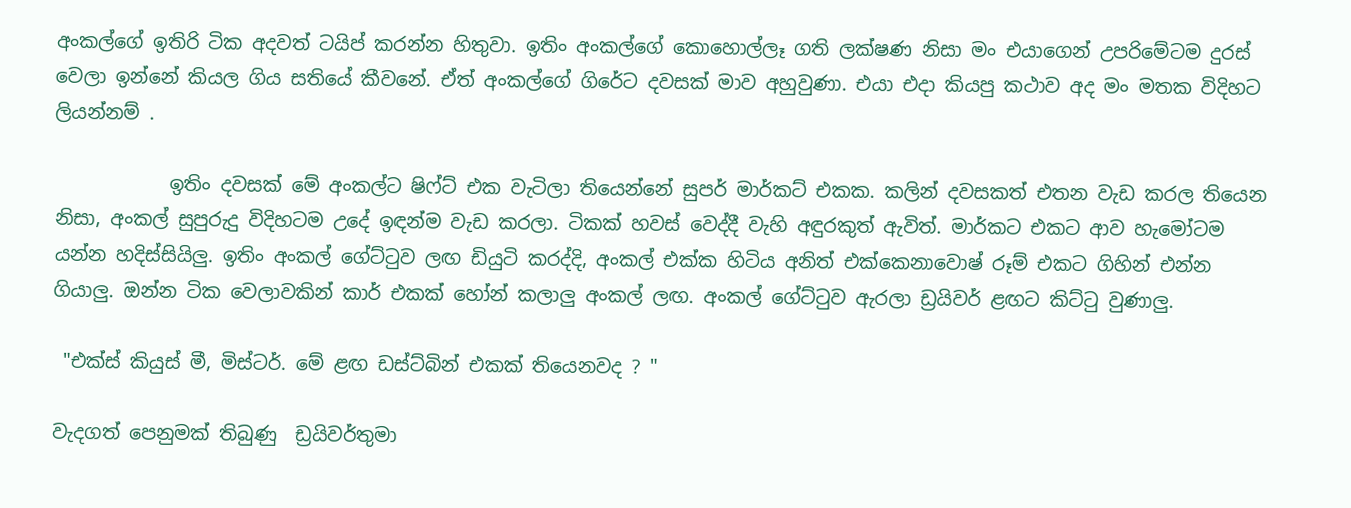අංකල්ගේ ඉතිරි ටික අදවත් ටයිප් කරන්න හිතුවා. ඉතිං අංකල්ගේ කොහොල්ලෑ ගති ලක්ෂණ නිසා මං එයාගෙන් උපරිමේටම දුරස් වෙලා ඉන්නේ කියල ගිය සතියේ කීවනේ. ඒත් අංකල්ගේ ගිරේට දවසක් මාව අහුවුණා. එයා එදා කියපු කථාව අද මං මතක විදිහට  ලියන්නම් .

            ඉතිං දවසක් මේ අංකල්ට ෂිෆ්ට් එක වැටිලා තියෙන්නේ සුපර් මාර්කට් එකක. කලින් දවසකත් එතන වැඩ කරල තියෙන නිසා, අංකල් සුපුරුදු විදිහටම උදේ ඉඳන්ම වැඩ කරලා. ටිකක් හවස් වෙද්දී වැහි අඳුරකුත් ඇවිත්. මාර්කට එකට ආව හැමෝටම යන්න හදිස්සියිලු. ඉතිං අංකල් ගේට්ටුව ලඟ ඩියුටි කරද්දි, අංකල් එක්ක හිටිය අනිත් එක්කෙනාවොෂ් රූම් එකට ගිහින් එන්න ගියාලු. ඔන්න ටික වෙලාවකින් කාර් එකක් හෝන් කලාලු අංකල් ලඟ. අංකල් ගේට්ටුව ඇරලා ඩ්‍රයිවර් ළඟට කිට්ටු වුණාලු.

 "එක්ස් කියුස් මී, මිස්ටර්. මේ ළඟ ඩස්ට්බින් එකක් තියෙනවද ? "

වැදගත් පෙනුමක් තිබුණු  ඩ්‍රයිවර්තුමා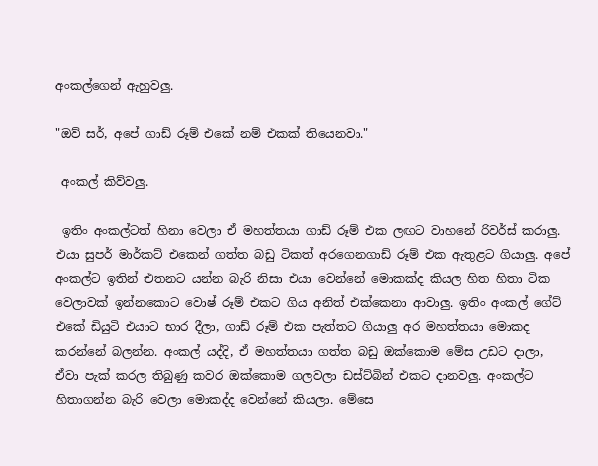අංකල්ගෙන් ඇහුවලු.

"ඔව් සර්, අපේ ගාඩ් රූම් එකේ නම් එකක් තියෙනවා."

 අංකල් කිව්වලු.

 ඉතිං අංකල්ටත් හිනා වෙලා ඒ මහත්තයා ගාඩ් රූම් එක ලඟට වාහනේ රිවර්ස් කරාලු. එයා සුපර් මාර්කට් එකෙන් ගත්ත බඩු ටිකත් අරගෙනගාඩ් රූම් එක ඇතුළට ගියාලු. අපේ අංකල්ට ඉතින් එතනට යන්න බැරි නිසා එයා වෙන්නේ මොකක්ද කියල හිත හිතා ටික වෙලාවක් ඉන්නකොට වොෂ් රූම් එකට ගිය අනිත් එක්කෙනා ආවාලු. ඉතිං අංකල් ගේට් එකේ ඩියුටි එයාට භාර දීලා, ගාඩ් රූම් එක පැත්තට ගියාලු අර මහත්තයා මොකද කරන්නේ බලන්න. අංකල් යද්දි, ඒ මහත්තයා ගත්ත බඩු ඔක්කොම මේස උඩට දාලා, ඒවා පැක් කරල තිබුණු කවර ඔක්කොම ගලවලා ඩස්ට්බින් එකට දානවලු. අංකල්ට හිතාගන්න බැරි වෙලා මොකද්ද වෙන්නේ කියලා. මේසෙ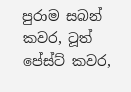පුරාම සබන් කවර, ටූත් පේස්ට් කවර,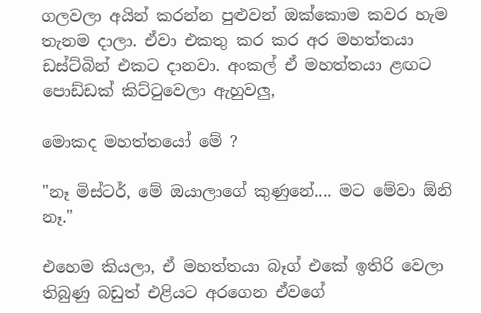ගලවලා අයින් කරන්න පුළුවන් ඔක්කොම කවර හැම තැනම දාලා. ඒවා එකතු කර කර අර මහත්තයා ඩස්ට්බින් එකට දානවා. අංකල් ඒ මහත්තයා ළඟට පොඩ්ඩක් කිට්ටුවෙලා ඇහුවලු,

මොකද මහත්තයෝ මේ ?

"නෑ මිස්ටර්, මේ ඔයාලාගේ කුණුනේ.... මට මේවා ඕනි නෑ."

එහෙම කියලා, ඒ මහත්තයා බෑග් එකේ ඉතිරි වෙලා තිබුණු බඩුත් එළියට අරගෙන ඒවගේ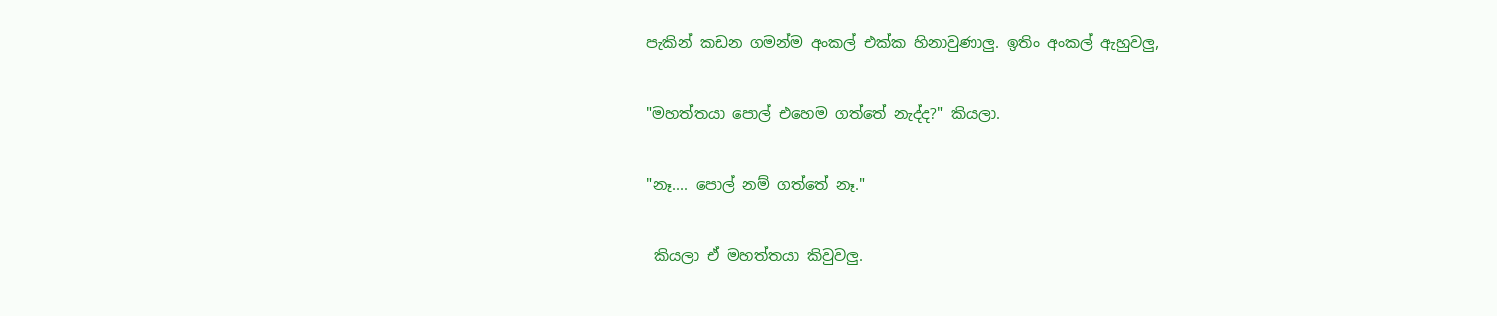පැකින් කඩන ගමන්ම අංකල් එක්ක හිනාවුණාලු. ඉතිං අංකල් ඇහුවලු,

"මහත්තයා පොල් එහෙම ගත්තේ නැද්ද?" කියලා.

"නෑ.... පොල් නම් ගත්තේ නෑ."

 කියලා ඒ මහත්තයා කිවුවලු.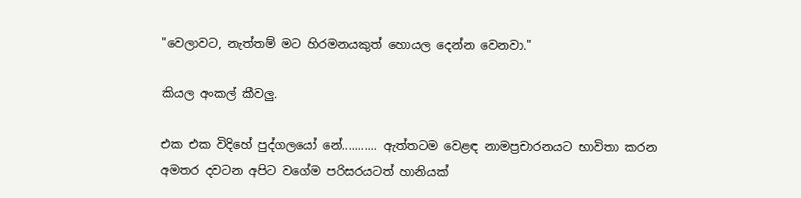"වෙලාවට, නැත්තම් මට හිරමනයකුත් හොයල දෙන්න වෙනවා."

කියල අංකල් කීවලු.

එක එක විදිහේ පුද්ගලයෝ නේ........... ඇත්තටම වෙළඳ නාමප්‍රචාරනයට භාවිතා කරන අමතර දවටන අපිට වගේම පරිසරයටත් හානියක්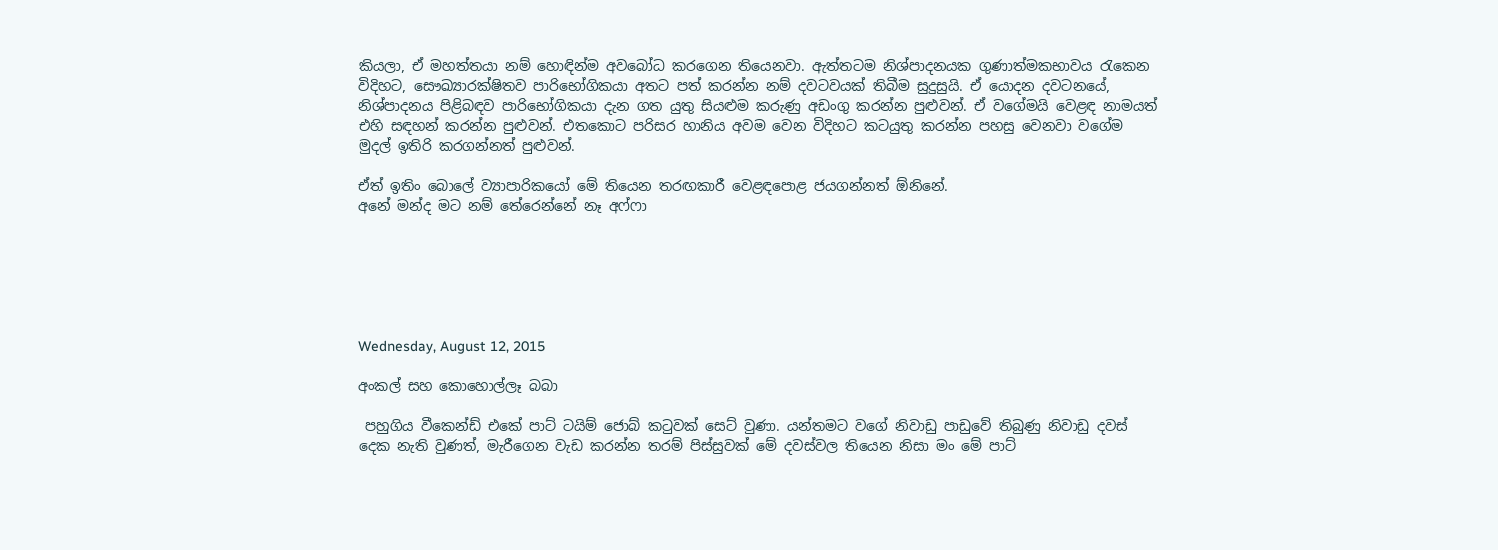කියලා, ඒ මහත්තයා නම් හොඳින්ම අවබෝධ කරගෙන තියෙනවා. ඇත්තටම නිශ්පාදනයක ගුණාත්මකභාවය රැකෙන විදිහට, සෞඛ්‍යාරක්ෂිතව පාරිභෝගිකයා අතට පත් කරන්න නම් දවටවයක් තිබීම සුදුසුයි. ඒ යොදන දවටනයේ, නිශ්පාදනය පිළිබඳව පාරිභෝගිකයා දැන ගත යුතු සියළුම කරුණු අඩංගු කරන්න පුළුවන්. ඒ වගේමයි වෙළඳ නාමයත් එහි සඳහන් කරන්න පුළුවන්. එතකොට පරිසර හානිය අවම වෙන විදිහට කටයුතු කරන්න පහසු වෙනවා වගේම මුදල් ඉතිරි කරගන්නත් පුළුවන්.

ඒත් ඉතිං බොලේ ව්‍යාපාරිකයෝ මේ තියෙන තරඟකාරී වෙළඳපොළ ජයගන්නත් ඕනිනේ.
අනේ මන්ද මට නම් තේරෙන්නේ නෑ අෆ්ෆා






Wednesday, August 12, 2015

අංකල් සහ කොහොල්ලෑ බබා

 පහුගිය වීකෙන්ඩ් එකේ පාට් ටයිම් ජොබ් කටුවක් සෙට් වුණා. යන්තමට වගේ නිවාඩු පාඩුවේ තිබුණු නිවාඩු දවස් දෙක නැති වුණත්, මැරීගෙන වැඩ කරන්න තරම් පිස්සුවක් මේ දවස්වල තියෙන නිසා මං මේ පාට්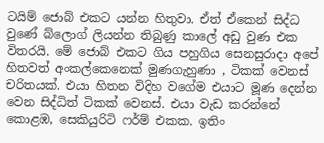ටයිම් ජොබ් එකට යන්න හිතුවා. ඒත් ඒකෙන් සිද්ධ වුණේ බ්ලොග් ලියන්න තිබුණු කාලේ අඩු වුණ එක විතරයි. මේ ජොබ් එකට ගිය පහුගිය සෙනසුරාදා අපේ හිතවත් අංකල්කෙනෙක් මුණගැහුණා , ටිකක් වෙනස් චරිතයක්. එයා හිතන විදිහ වගේම එයාට මූණ දෙන්න වෙන සිද්ධිත් ටිකක් වෙනස්. එයා වැඩ කරන්නේ කොළඹ, සෙකියුරිටි ෆර්ම් එකක. ඉතිං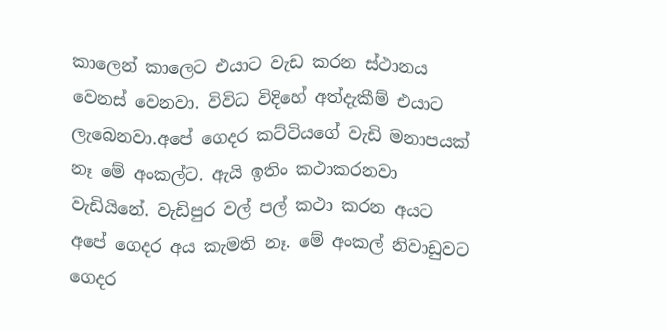කාලෙන් කාලෙට එයාට වැඩ කරන ස්ථානය වෙනස් වෙනවා. විවිධ විදිහේ අත්දැකීම් එයාට ලැබෙනවා.අපේ ගෙදර කට්ටියගේ වැඩි මනාපයක් නෑ මේ අංකල්ට. ඇයි ඉතිං කථාකරනවා වැඩියිනේ. වැඩිපුර වල් පල් කථා කරන අයට අපේ ගෙදර අය කැමති නෑ. මේ අංකල් නිවාඩුවට ගෙදර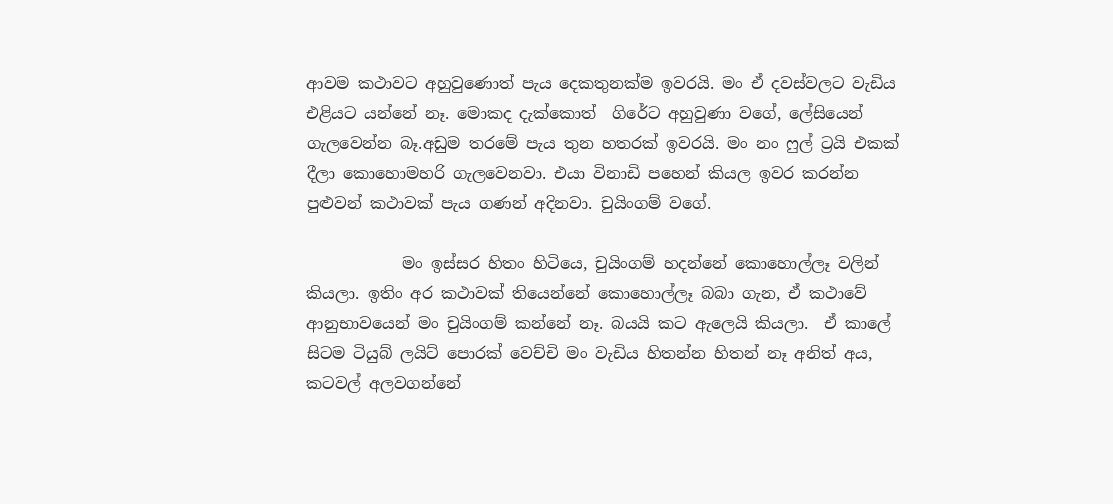ආවම කථාවට අහුවුණොත් පැය දෙකතුනක්ම ඉවරයි. මං ඒ දවස්වලට වැඩිය එළියට යන්නේ නෑ. මොකද දැක්කොත්  ගිරේට අහුවුණා වගේ, ලේසියෙන් ගැලවෙන්න බෑ.අඩුම තරමේ පැය තුන හතරක් ඉවරයි. මං නං ෆුල් ට්‍රයි එකක් දීලා කොහොමහරි ගැලවෙනවා. එයා විනාඩි පහෙන් කියල ඉවර කරන්න පුළුවන් කථාවක් පැය ගණන් අදිනවා. චුයිංගම් වගේ.

            මං ඉස්සර හිතං හිටියෙ, චුයිංගම් හදන්නේ කොහොල්ලෑ වලින් කියලා. ඉතිං අර කථාවක් තියෙන්නේ කොහොල්ලෑ බබා ගැන, ඒ කථාවේ ආනුභාවයෙන් මං චුයිංගම් කන්නේ නෑ. බයයි කට ඇලෙයි කියලා.  ඒ කාලේ සිටම ටියුබ් ලයිට් පොරක් වෙච්චි මං වැඩිය හිතන්න හිතන් නෑ අනිත් අය, කටවල් අලවගන්නේ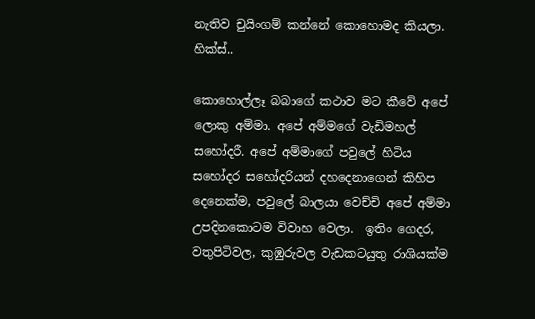නැතිව චුයිංගම් කන්නේ කොහොමද කියලා. හික්ස්..

කොහොල්ලෑ බබාගේ කථාව මට කීවේ අපේ ලොකු අම්මා. අපේ අම්මගේ වැඩිමහල් සහෝදරී. අපේ අම්මාගේ පවුලේ හිටිය සහෝදර සහෝදරියන් දහදෙනාගෙන් කිහිප දෙනෙක්ම, පවුලේ බාලයා වෙච්චි අපේ අම්මා උපදිනකොටම විවාහ වෙලා.  ඉතිං ගෙදර, වතුපිටිවල, කුඹුරුවල වැඩකටයුතු රාශියක්ම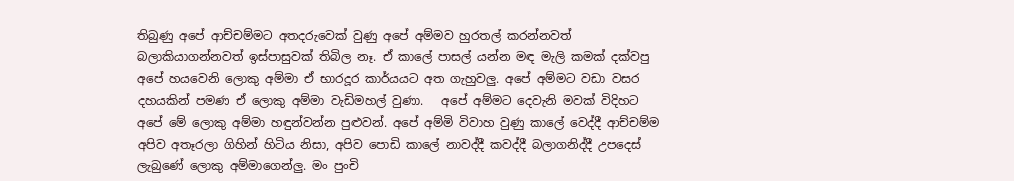තිබුණු අපේ ආච්චම්මට අතදරුවෙක් වුණු අපේ අම්මව හුරතල් කරන්නවත් බලාකියාගන්නවත් ඉස්පාසුවක් තිබිල නෑ. ඒ කාලේ පාසල් යන්න මඳ මැලි කමක් දක්වපු අපේ හයවෙනි ලොකු අම්මා ඒ භාරදූර කාර්යයට අත ගැහුවලු. අපේ අම්මට වඩා වසර දහයකින් පමණ ඒ ලොකු අම්මා වැඩිමහල් වුණා.   අපේ අම්මට දෙවැනි මවක් විදිහට අපේ මේ ලොකු අම්මා හඳුන්වන්න පුළුවන්. අපේ අම්මි විවාහ වුණු කාලේ වෙද්දී ආච්චම්ම අපිව අතෑරලා ගිහින් හිටිය නිසා, අපිව පොඩි කාලේ නාවද්දී කවද්දී බලාගනිද්දී උපදෙස් ලැබුණේ ලොකු අම්මාගෙන්ලු. මං පුංචි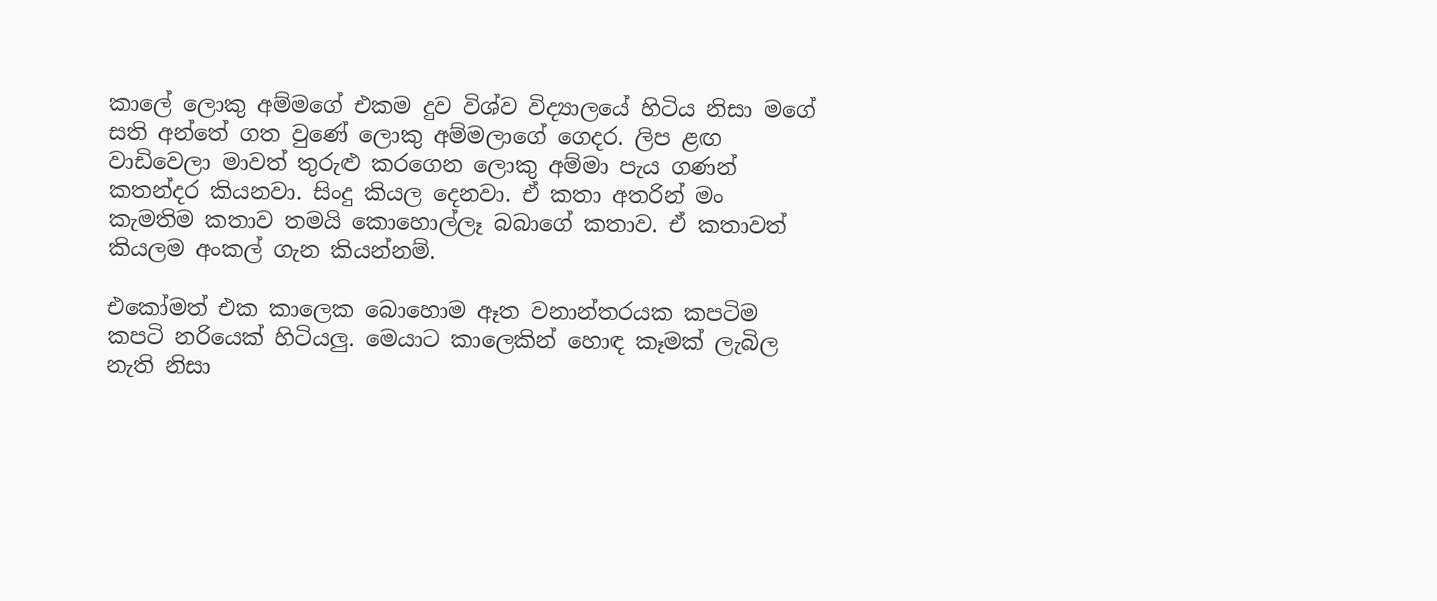කාලේ ලොකු අම්මගේ එකම දුව විශ්ව විද්‍යාලයේ හිටිය නිසා මගේ සති අන්තේ ගත වුණේ ලොකු අම්මලාගේ ගෙදර. ලිප ළඟ වාඩිවෙලා මාවත් තුරුළු කරගෙන ලොකු අම්මා පැය ගණන් කතන්දර කියනවා. සිංදු කියල දෙනවා. ඒ කතා අතරින් මං කැමතිම කතාව තමයි කොහොල්ලෑ බබාගේ කතාව. ඒ කතාවත් කියලම අංකල් ගැන කියන්නම්.

එකෝමත් එක කාලෙක බොහොම ඈත වනාන්තරයක කපටිම කපටි නරියෙක් හිටියලු. මෙයාට කාලෙකින් හොඳ කෑමක් ලැබිල නැති නිසා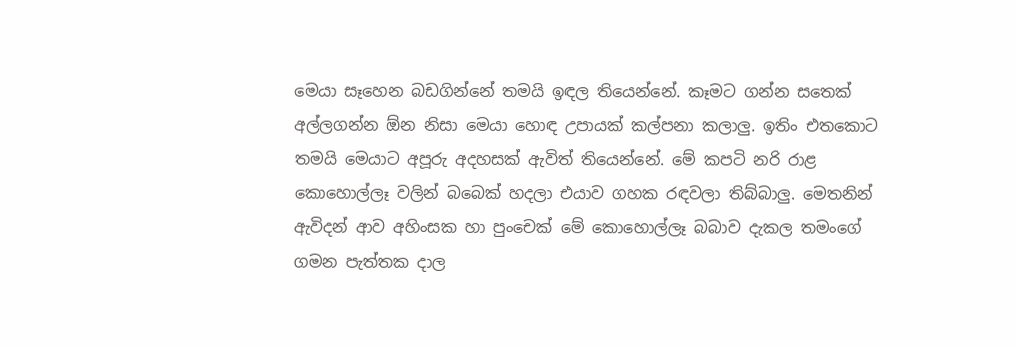මෙයා සෑහෙන බඩගින්නේ තමයි ඉඳල තියෙන්නේ. කෑමට ගන්න සතෙක් අල්ලගන්න ඕන නිසා මෙයා හොඳ උපායක් කල්පනා කලාලු. ඉතිං එතකොට තමයි මෙයාට අපූරු අදහසක් ඇවිත් තියෙන්නේ. මේ කපටි නරි රාළ කොහොල්ලෑ වලින් බබෙක් හදලා එයාව ගහක රඳවලා තිබ්බාලු. මෙතනින් ඇවිදන් ආව අහිංසක හා පුංචෙක් මේ කොහොල්ලෑ බබාව දැකල තමංගේ ගමන පැත්තක දාල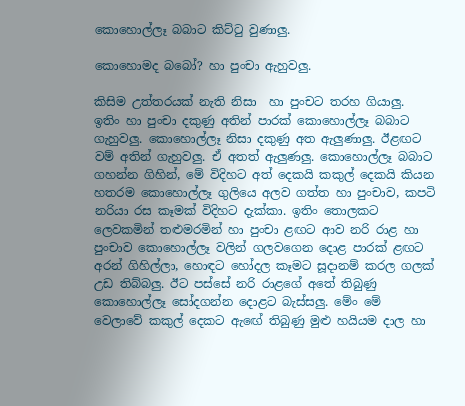කොහොල්ලෑ බබාට කිට්ටු වුණාලු.

කොහොමද බබෝ? හා පුංචා ඇහුවලු.

කිසිම උත්තරයක් නැති නිසා  හා පුංචට තරහ ගියාලු. ඉතිං හා පුංචා දකුණු අතින් පාරක් කොහොල්ලෑ බබාට ගැහුවලු. කොහොල්ලෑ නිසා දකුණු අත ඇලුණාලු. ඊළඟට වම් අතින් ගැහුවලු. ඒ අතත් ඇලුණලු. කොහොල්ලෑ බබාට ගහන්න ගිහින්, මේ විදිහට අත් දෙකයි කකුල් දෙකයි කියන හතරම කොහොල්ලෑ ගුලියෙ අලව ගත්ත හා පුංචාව, කපටි නරියා රස කෑමක් විදිහට දැක්කා. ඉතිං තොලකට ලෙවකමින් තළුමරමින් හා පුංචා ළඟට ආව නරි රාළ හා පුංචාව කොහොල්ලෑ වලින් ගලවගෙන දොළ පාරක් ළඟට අරන් ගිහිල්ලා, හොඳට හෝදල කෑමට සූදානම් කරල ගලක් උඩ තිබ්බලු. ඊට පස්සේ නරි රාළගේ අතේ තිබුණු කොහොල්ලෑ සෝදගන්න දොළට බැස්සලු. මේං මේ වෙලාවේ කකුල් දෙකට ඇඟේ තිබුණු මුළු හයියම දාල හා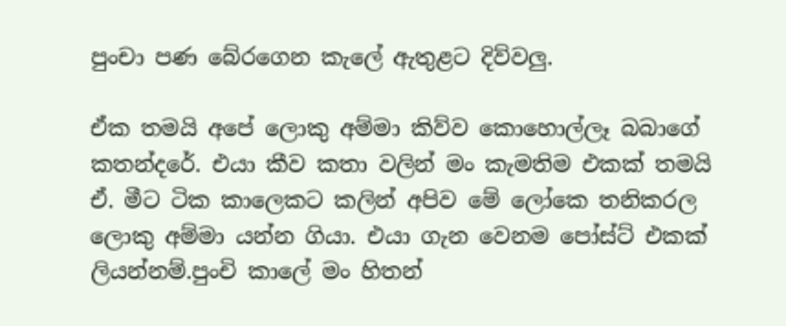පුංචා පණ බේරගෙන කැලේ ඇතුළට දිව්වලු.

ඒක තමයි අපේ ලොකු අම්මා කිව්ව කොහොල්ලෑ බබාගේ කතන්දරේ. එයා කීව කතා වලින් මං කැමතිම එකක් තමයි ඒ. මීට ටික කාලෙකට කලින් අපිව මේ ලෝකෙ තනිකරල ලොකු අම්මා යන්න ගියා. එයා ගැන වෙනම පෝස්ට් එකක් ලියන්නම්.පුංචි කාලේ මං හිතන්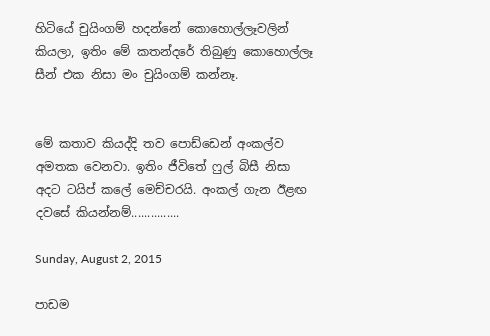හිටියේ චුයිංගම් හදන්නේ කොහොල්ලෑවලින් කියලා, ඉතිං මේ කතන්දරේ තිබුණු කොහොල්ලෑ සීන් එක නිසා මං චුයිංගම් කන්නෑ.


මේ කතාව කියද්දි තව පොඩ්ඩෙන් අංකල්ව අමතක වෙනවා. ඉතිං ජීවිතේ ෆුල් බිසී නිසා අදට ටයිප් කලේ මෙච්චරයි. අංකල් ගැන ඊළඟ දවසේ කියන්නම්...............

Sunday, August 2, 2015

පාඩම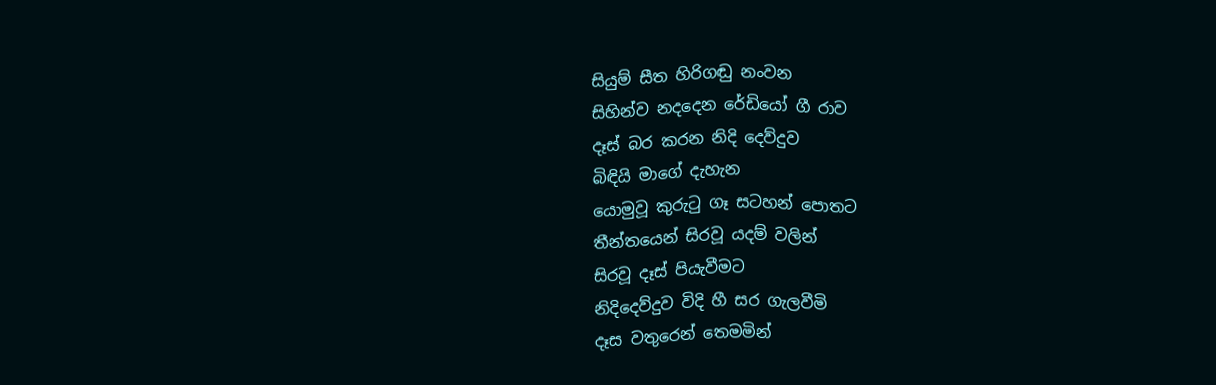සියුම් සීත හිරිගඬු නංවන
සිහින්ව නදදෙන රේඩියෝ ගී රාව
දෑස් බර කරන නිදි දෙව්දුව
බිඳියි මාගේ දැහැන
යොමුවූ කුරුටු ගෑ සටහන් පොතට
තීන්තයෙන් සිරවූ යදම් වලින්
සිරවූ දෑස් පියැවීමට
නිදිදෙව්දුව විදි හී සර ගැලවීමි
දෑස වතුරෙන් තෙමමින්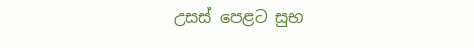උසස් පෙළට සුභ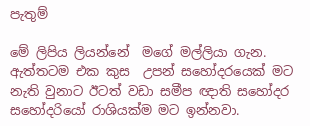පැතුම්

මේ ලිපිය ලියන්නේ  මගේ මල්ලියා ගැන. ඇත්තටම එක කුස  උපන් සහෝදරයෙක් මට නැති වුනාට ඊටත් වඩා සමීප ඥාති සහෝදර සහෝදරියෝ රාශියක්ම මට ඉන්නවා.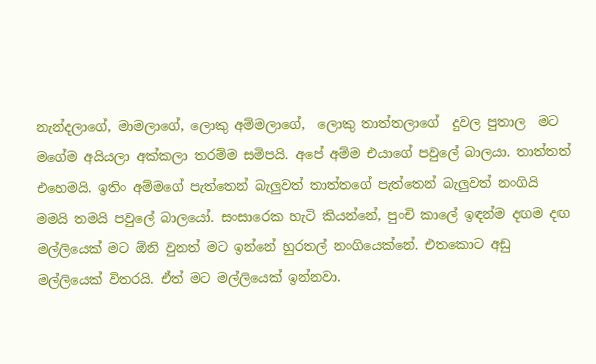නැන්දලාගේ, මාමලාගේ, ලොකු අම්මලාගේ,  ලොකු තාත්තලාගේ  දුවල පුතාල  මට මගේම අයියලා අක්කලා තරම්ම සමිපයි. අපේ අම්ම එයාගේ පවුලේ බාලයා. තාත්තත් එහෙමයි. ඉතිං අම්මගේ පැත්තෙන් බැලුවත් තාත්තගේ පැත්තෙන් බැලුවත් නංගියි මමයි තමයි පවුලේ බාලයෝ. සංසාරෙක හැටි කියන්නේ, පුංචි කාලේ ඉඳන්ම දඟම දඟ මල්ලියෙක් මට ඕනි වුනත් මට ඉන්නේ හුරතල් නංගියෙක්නේ. එතකොට අඩු මල්ලියෙක් විතරයි. ඒත් මට මල්ලියෙක් ඉන්නවා.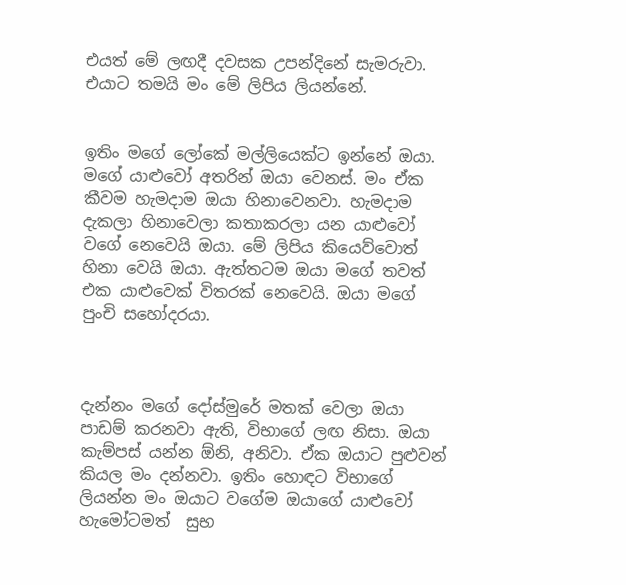එයත් මේ ලඟදී දවසක උපන්දිනේ සැමරුවා. එයාට තමයි මං මේ ලිපිය ලියන්නේ.


ඉතිං මගේ ලෝකේ මල්ලියෙක්ට ඉන්නේ ඔයා. මගේ යාළුවෝ අතරින් ඔයා වෙනස්. මං ඒක කීවම හැමදාම ඔයා හිනාවෙනවා. හැමදාම දැකලා හිනාවෙලා කතාකරලා යන යාළුවෝ වගේ නෙවෙයි ඔයා. මේ ලිපිය කියෙව්වොත් හිනා වෙයි ඔයා. ඇත්තටම ඔයා මගේ තවත් එක යාළුවෙක් විතරක් නෙවෙයි. ඔයා මගේ පුංචි සහෝදරයා.



දැන්නං මගේ දෝස්මුරේ මතක් වෙලා ඔයා පාඩම් කරනවා ඇති, විභාගේ ලඟ නිසා. ඔයා කැම්පස් යන්න ඕනි, අනිවා. ඒක ඔයාට පුළුවන් කියල මං දන්නවා. ඉතිං හොඳට විභාගේ ලියන්න මං ඔයාට වගේම ඔයාගේ යාළුවෝ හැමෝටමත්  සුභ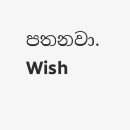පතනවා. Wish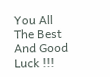You All The Best And Good Luck !!!